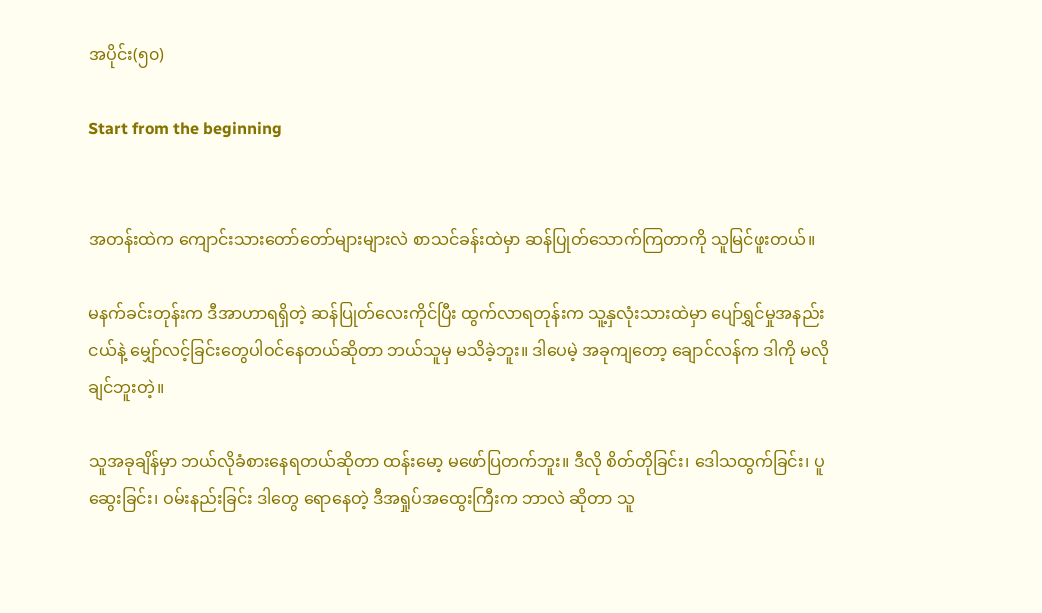အပိုင်း(၅၀)

Start from the beginning


အတန်းထဲက ကျောင်းသားတော်တော်များများလဲ စာသင်ခန်းထဲမှာ ဆန်ပြုတ်သောက်ကြတာကို သူမြင်ဖူးတယ်။

မနက်ခင်းတုန်းက ဒီအာဟာရရှိတဲ့ ဆန်ပြုတ်လေးကိုင်ပြီး ထွက်လာရတုန်းက သူ့နှလုံးသားထဲမှာ ပျော်ရွှင်မှုအနည်းငယ်နဲ့ မျှော်လင့်ခြင်းတွေပါဝင်နေတယ်ဆိုတာ ဘယ်သူမှ မသိခဲ့ဘူး။ ဒါပေမဲ့ အခုကျတော့ ချောင်လန်က ဒါကို မလိုချင်ဘူးတဲ့။

သူအခုချိန်မှာ ဘယ်လိုခံစားနေရတယ်ဆိုတာ ထန်းမော့ မဖော်ပြတက်ဘူး။ ဒီလို စိတ်တိုခြင်း၊ ဒေါသထွက်ခြင်း၊ ပူဆွေးခြင်း၊ ဝမ်းနည်းခြင်း ဒါတွေ ရောနေတဲ့ ဒီအရှုပ်အထွေးကြီးက ဘာလဲ ဆိုတာ သူ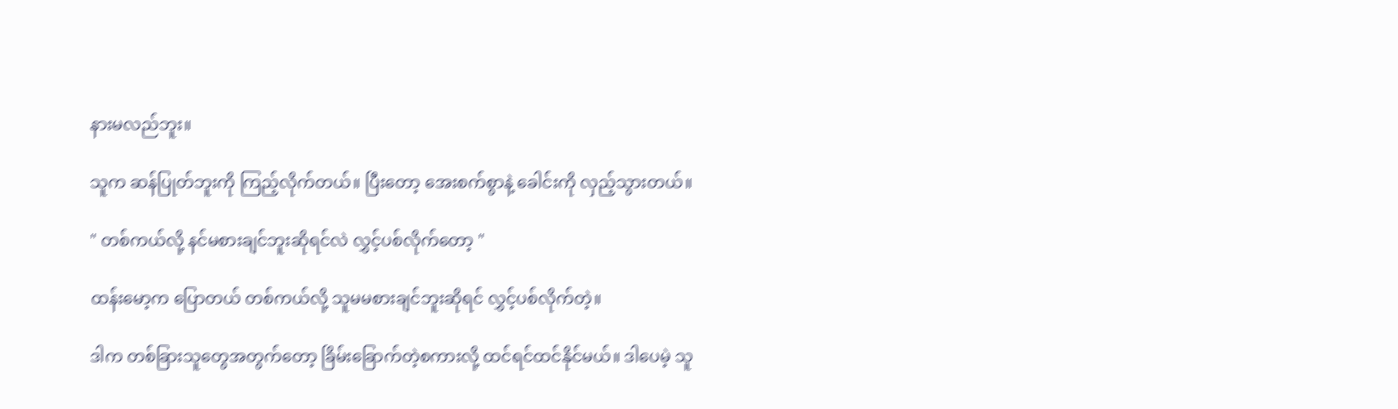နားမလည်ဘူး။

သူက ဆန်ပြုတ်ဘူးကို ကြည့်လိုက်တယ်။ ပြီးတော့ အေးစက်စွာနဲ့ ခေါင်းကို လှည့်သွားတယ်။

" တစ်ကယ်လို့ နင်မစားချင်ဘူးဆိုရင်လဲ လွှင့်ပစ်လိုက်တော့ "

ထန်းမော့က ပြောတယ် တစ်ကယ်လို့ သူမမစားချင်ဘူးဆိုရင် လွှင့်ပစ်လိုက်တဲ့။

ဒါက တစ်ခြားသူတွေအတွက်တော့ ခြိမ်းခြောက်တဲ့စကားလို့ ထင်ရင်ထင်နိုင်မယ်။ ဒါပေမဲ့ သူ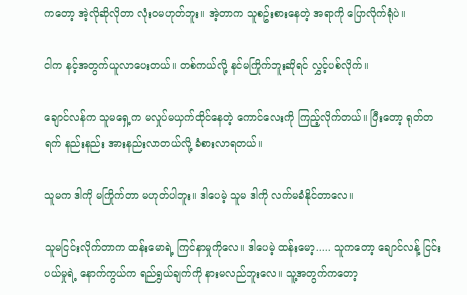ကတော့ အဲ့လိုဆိုလိုတာ လုံးဝမဟုတ်ဘူး။ အဲ့တာက သူစဥ်းစားနေတဲ့ အရာကို ပြောလိုက်ရုံပဲ။

ငါက နင့်အတွက်ယူလာပေးတယ်။ တစ်ကယ်လို့ နင်မကြိုက်ဘူးဆိုရင် လွှင့်ပစ်လိုက်။

ချောင်လန်က သူမရှေ့က မလှုပ်မယှက်ထိုင်နေတဲ့ ကောင်လေးကို ကြည့်လိုက်တယ်။ ပြီးတော့ ရုတ်တရက် နည်းနည်း အားနည်းလာတယ်လို့ ခံစားလာရတယ်။

သူမက ဒါကို မကြိုက်တာ မဟုတ်ပါဘူး။ ဒါပေမဲ့ သူမ ဒါကို လက်မခံနိုင်တာလေ။

သူမငြင်းလိုက်တာက ထန်းမောရဲ့ ကြင်နာမှုကိုလေ။ ဒါပေမဲ့ ထန်းမော့..... သူကတော့ ချောင်လန့် ငြင်းပယ်မှုရဲ့ နောက်ကွယ်က ရည်ရွယ်ချက်ကို နားမလည်ဘူးလေ။ သူ့အတွက်ကတော့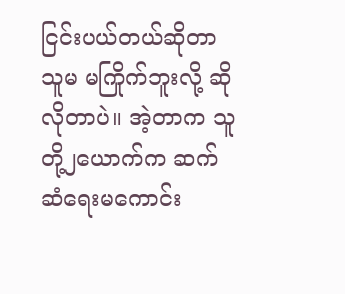ငြင်းပယ်တယ်ဆိုတာ သူမ မကြိုက်ဘူးလို့ ဆိုလိုတာပဲ။ အဲ့တာက သူတို့၂ယောက်က ဆက်ဆံရေးမကောင်း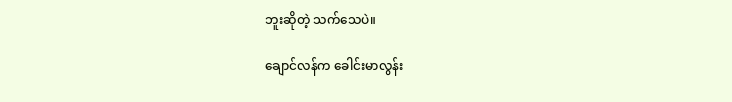ဘူးဆိုတဲ့ သက်သေပဲ။

ချောင်လန်က ခေါင်းမာလွန်း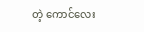တဲ့ ကောင်လေး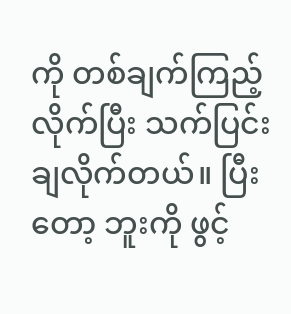ကို တစ်ချက်ကြည့်လိုက်ပြီး သက်ပြင်းချလိုက်တယ်။ ပြီးတော့ ဘူးကို ဖွင့်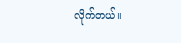လိုက်တယ်။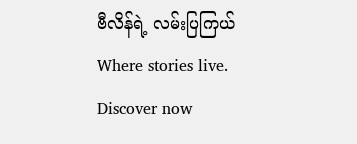ဗီလိန်ရဲ့ လမ်းပြကြယ်Where stories live. Discover now